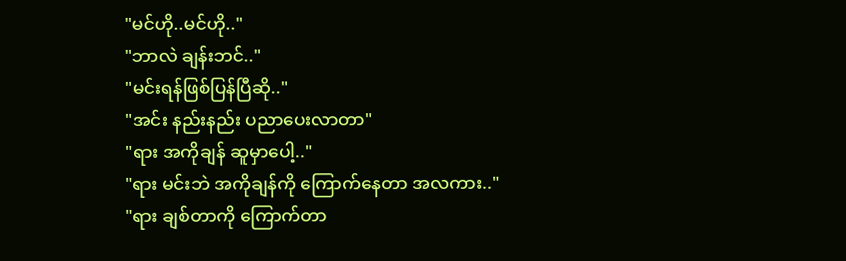"မင်ဟို..မင်ဟို.."
"ဘာလဲ ချန်းဘင်.."
"မင်းရန်ဖြစ်ပြန်ပြီဆို.."
"အင်း နည်းနည်း ပညာပေးလာတာ"
"ရား အကိုချန် ဆူမှာပေါ့.."
"ရား မင်းဘဲ အကိုချန်ကို ကြောက်နေတာ အလကား.."
"ရား ချစ်တာကို ကြောက်တာ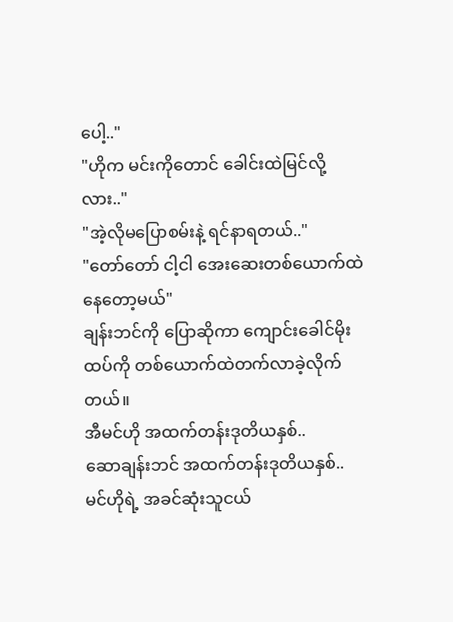ပေါ့.."
"ဟိုက မင်းကိုတောင် ခေါင်းထဲမြင်လို့လား.."
"အဲ့လိုမပြောစမ်းနဲ့ ရင်နာရတယ်.."
"တော်တော် ငါ့ငါ အေးဆေးတစ်ယောက်ထဲနေတော့မယ်"
ချန်းဘင်ကို ပြောဆိုကာ ကျောင်းခေါင်မိုးထပ်ကို တစ်ယောက်ထဲတက်လာခဲ့လိုက်တယ်။
အီမင်ဟို အထက်တန်းဒုတိယနှစ်..
ဆောချန်းဘင် အထက်တန်းဒုတိယနှစ်..
မင်ဟိုရဲ့ အခင်ဆုံးသူငယ်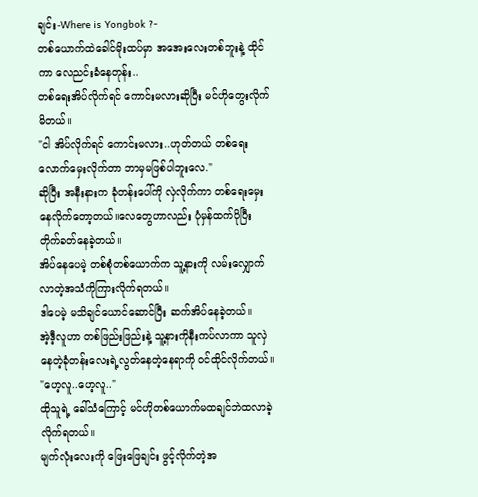ချင်း-Where is Yongbok ?-
တစ်ယောက်ထဲခေါင်မိုးထပ်မှာ အအေးလေးတစ်ဘူးနဲ့ ထိုင်ကာ လေညင်းခံနေတုန်း..
တစ်ရေးအိပ်လိုက်ရင် ကောင်းမလားဆိုပြီး မင်ဟိုတွေးလိုက်မိတယ်။
"ငါ အိပ်လိုက်ရင် ကောင်းမလား..ဟုတ်တယ် တစ်ရေးလောက်မှေးလိုက်တာ ဘာမှမဖြစ်ပါဘူးလေ."
ဆိုပြီး အနီးနားက ခုံတန်းပေါ်ကို လှဲလိုက်ကာ တစ်ရေးမှေးနေလိုက်တော့တယ်။လေတွေဟာလည်း ပုံမှန်ထက်ပိုပြီး တိုက်ခတ်နေခဲ့တယ်။
အိပ်နေပေမဲ့ တစ်စုံတစ်ယောက်က သူ့နားကို လမ်းလျှောက်လာတဲ့အသံကိုကြားလိုက်ရတယ်။
ဒါပေမဲ့ မသိချင်ယောင်ဆောင်ပြီး ဆက်အိပ်နေခဲ့တယ်။
အဲ့ဒီ့လူဟာ တစ်ဖြည်းဖြည်းနဲ့ သူ့နားကိုနီးကပ်လာကာ သူလှဲနေတဲ့ခုံတန်းလေးရဲ့လွတ်နေတဲ့နေရာကို ဝင်ထိုင်လိုက်တယ်။
"ဟေ့လူ..ဟေ့လူ.."
ထိုသူရဲ့ ခေါ်သံကြောင့် မင်ဟိုတစ်ယောက်မထချင်ဘဲထလာခဲ့လိုက်ရတယ်။
မျက်လုံးလေးကို ဖြေးဖြေချင်း ဖွင့်လိုက်တဲ့အ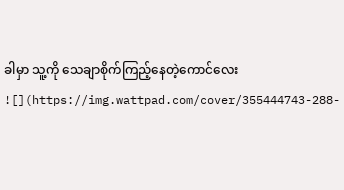ခါမှာ သူ့ကို သေချာစိုက်ကြည့်နေတဲ့ကောင်လေး
![](https://img.wattpad.com/cover/355444743-288-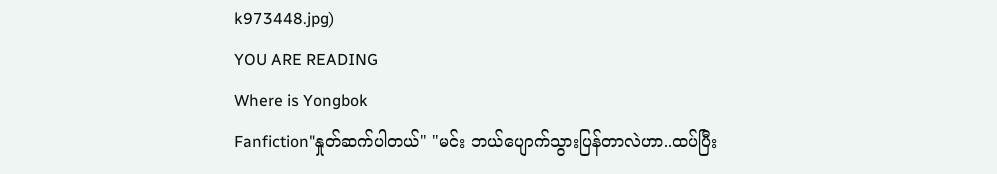k973448.jpg)
YOU ARE READING
Where is Yongbok
Fanfiction"နှုတ်ဆက်ပါတယ်" "မင်း ဘယ်ပျောက်သွားပြန်တာလဲဟာ..ထပ်ပြီး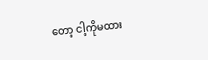တော့ ငါ့ကိုမထား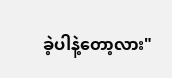ခဲ့ပါနဲ့တော့လား"